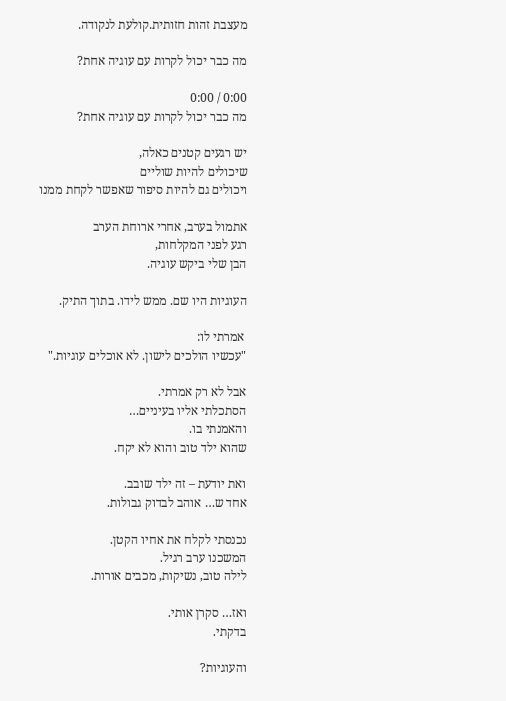מעצבת זהות חזותית.קולעת לנקודה.

מה כבר יכול לקרות עם עוגיה אחת?

0:00 / 0:00
מה כבר יכול לקרות עם עוגיה אחת?

יש רגעים קטנים כאלה,
שיכולים להיות שוליים
ויכולים גם להיות סיפור שאפשר לקחת ממנו

אתמול בערב, אחרי ארוחת הערב
רגע לפני המקלחות,
הבן שלי ביקש עוגיה.

העוגיות היו שם. ממש לידו. בתוך התיק.

 אמרתי לו:
"עכשיו הולכים לישון. לא אוכלים עוגיות."

אבל לא רק אמרתי.
הסתכלתי אליו בעיניים…
והאמנתי בו.
שהוא ילד טוב והוא לא יקח.

ואת יודעת – זה ילד שובב.
אחד ש… אוהב לבדוק גבולות.

נכנסתי לקלח את אחיו הקטן.
המשכנו ערב רגיל.
לילה טוב, נשיקות, מכבים אורות.

ואז… סקרן אותי.
בדקתי.

והעוגיות?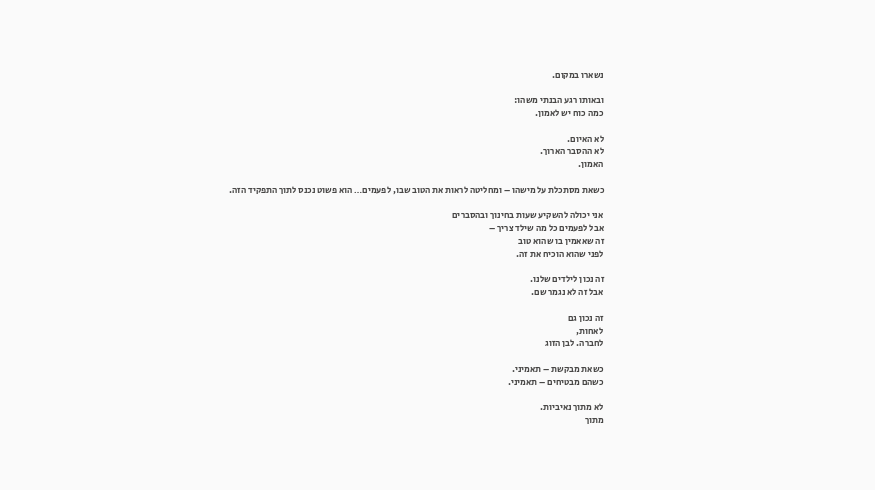נשארו במקום.

ובאותו רגע הבנתי משהו:
כמה כוח יש לאמון.

לא האיום.
לא ההסבר הארוך.
האמון.

כשאת מסתכלת על מישהו – ומחליטה לראות את הטוב שבו, לפעמים… הוא פשוט נכנס לתוך התפקיד הזה.

אני יכולה להשקיע שעות בחינוך ובהסברים
אבל לפעמים כל מה שילד צריך –
זה שאאמין בו שהוא טוב
לפני שהוא הוכיח את זה.

זה נכון לילדים שלנו.
אבל זה לא נגמר שם.

זה נכון גם
לאחות,
לחברה. לבן הזוג

כשאת מבקשת – תאמיני.
כשהם מבטיחים – תאמיני.

לא מתוך נאיביות.
מתוך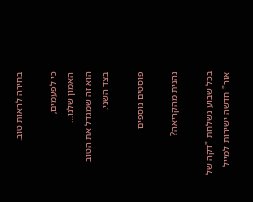בחירה לראות טוב.

כי לפעמים,
האמון שלנו…
הוא זה שמגדל את הטוב בצד השני.

פוסטים נוספים

נהנית מהקריאה?

בכל שבוע נשלחת "דקה של אור" חדשה ישירות למייל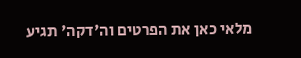מלאי כאן את הפרטים וה'דקה' תגיע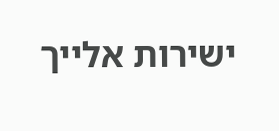ישירות אלייך